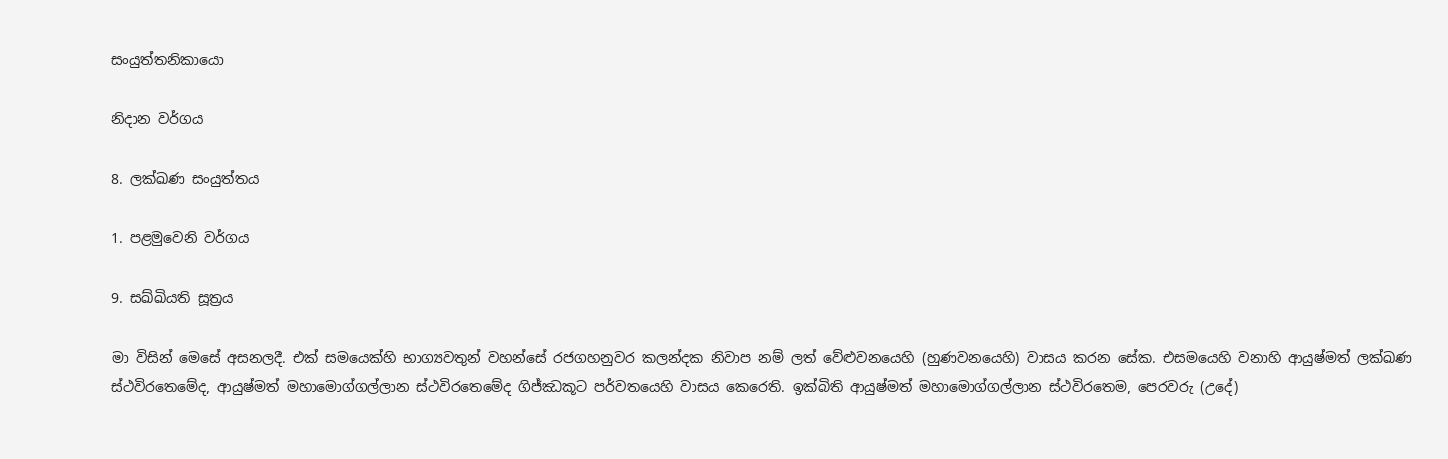සංයුත්තනිකායො

නිදාන වර්ගය

8. ලක්ඛණ සංයුත්තය

1. පළමුවෙනි වර්ගය

9. සඛ්ඛියති සූත්‍රය

මා විසින් මෙසේ අසනලදී. එක් සමයෙක්හි භාග්‍යවතුන් වහන්සේ රජගහනුවර කලන්දක නිවාප නම් ලත් වේළුවනයෙහි (හුණවනයෙහි) වාසය කරන සේක. එසමයෙහි වනාහි ආයුෂ්මත් ලක්ඛණ ස්ථවිරතෙමේද, ආයුෂ්මත් මහාමොග්ගල්ලාන ස්ථවිරතෙමේද ගිජ්ඣකූට පර්වතයෙහි වාසය කෙරෙති. ඉක්බිති ආයුෂ්මත් මහාමොග්ගල්ලාන ස්ථවිරතෙම, පෙරවරු (උදේ)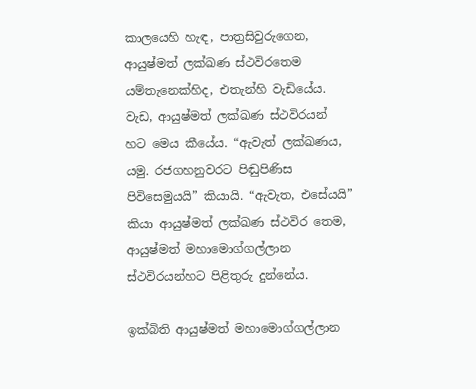කාලයෙහි හැඳ, පාත්‍රසිවුරුගෙන, ආයුෂ්මත් ලක්ඛණ ස්ථවිරතෙම යම්තැනෙක්හිද, එතැන්හි වැඩියේය. වැඩ, ආයුෂ්මත් ලක්ඛණ ස්ථවිරයන් හට මෙය කීයේය. “ඇවැත් ලක්ඛණය, යමු. රජගහනුවරට පිඬුපිණිස පිවිසෙමුයයි” කියායි. “ඇවැත, එසේයයි” කියා ආයුෂ්මත් ලක්ඛණ ස්ථවිර තෙම, ආයුෂ්මත් මහාමොග්ගල්ලාන ස්ථවිරයන්හට පිළිතුරු දුන්නේය.

ඉක්බිති ආයුෂ්මත් මහාමොග්ගල්ලාන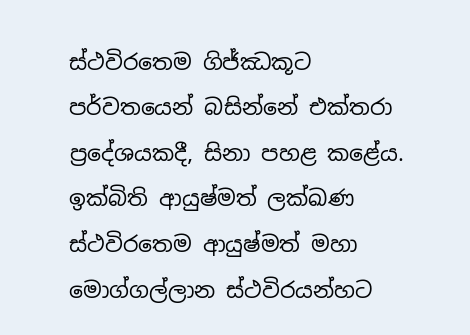ස්ථවිරතෙම ගිජ්ඣකූට පර්වතයෙන් බසින්නේ එක්තරා ප්‍රදේශයකදී, සිනා පහළ කළේය. ඉක්බිති ආයුෂ්මත් ලක්ඛණ ස්ථවිරතෙම ආයුෂ්මත් මහා මොග්ගල්ලාන ස්ථවිරයන්හට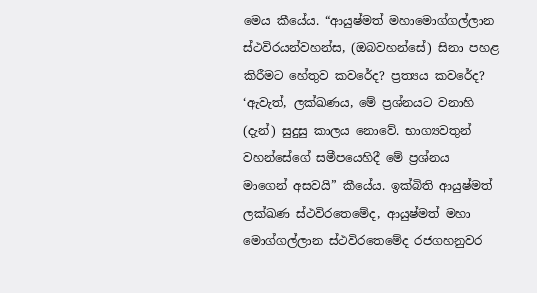මෙය කීයේය. “ආයුෂ්මත් මහාමොග්ගල්ලාන ස්ථවිරයන්වහන්ස, (ඔබවහන්සේ) සිනා පහළ කිරීමට හේතුව කවරේද? ප්‍රත්‍යය කවරේද? ‘ඇවැත්, ලක්ඛණය, මේ ප්‍රශ්නයට වනාහි (දැන්) සුදුසු කාලය නොවේ. භාග්‍යවතුන් වහන්සේගේ සමීපයෙහිදී මේ ප්‍රශ්නය මාගෙන් අසවයි” කීයේය. ඉක්බිති ආයුෂ්මත් ලක්ඛණ ස්ථවිරතෙමේද, ආයුෂ්මත් මහා මොග්ගල්ලාන ස්ථවිරතෙමේද රජගහනුවර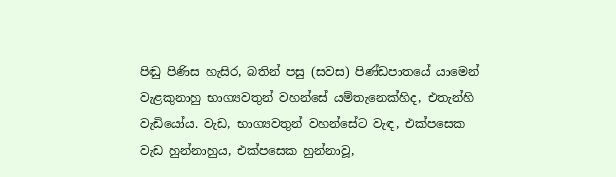පිඬු පිණිස හැසිර, බතින් පසු (සවස) පිණ්ඩපාතයේ යාමෙන් වැළකුනාහු භාග්‍යවතුන් වහන්සේ යම්තැනෙක්හිද, එතැන්හි වැඩියෝය. වැඩ, භාග්‍යවතුන් වහන්සේට වැඳ, එක්පසෙක වැඩ හුන්නාහුය, එක්පසෙක හුන්නාවූ,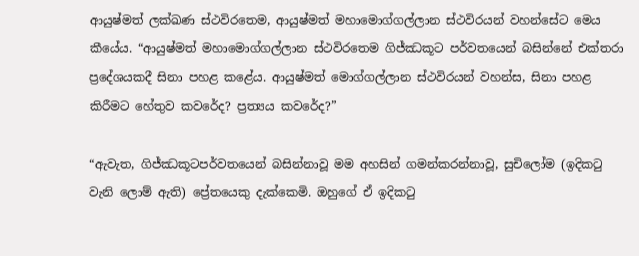ආයුෂ්මත් ලක්ඛණ ස්ථවිරතෙම, ආයුෂ්මත් මහාමොග්ගල්ලාන ස්ථවිරයන් වහන්සේට මෙය කීයේය. “ආයුෂ්මත් මහාමොග්ගල්ලාන ස්ථවිරතෙම ගිජ්ඣකූට පර්වතයෙන් බසින්නේ එක්තරා ප්‍රදේශයකදී සිනා පහළ කළේය. ආයුෂ්මත් මොග්ගල්ලාන ස්ථවිරයන් වහන්ස, සිනා පහළ කිරීමට හේතුව කවරේද? ප්‍රත්‍යය කවරේද?”

“ඇවැත, ගිජ්ඣකූටපර්වතයෙන් බසින්නාවූ මම අහසින් ගමන්කරන්නාවූ, සුචිලෝම (ඉදිකටු වැනි ලොම් ඇති) ප්‍රේතයෙකු දැක්කෙමි. ඔහුගේ ඒ ඉදිකටු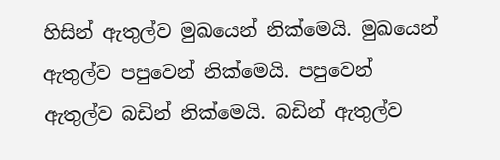හිසින් ඇතුල්ව මුඛයෙන් නික්මෙයි. මුඛයෙන් ඇතුල්ව පපුවෙන් නික්මෙයි. පපුවෙන් ඇතුල්ව බඩින් නික්මෙයි. බඩින් ඇතුල්ව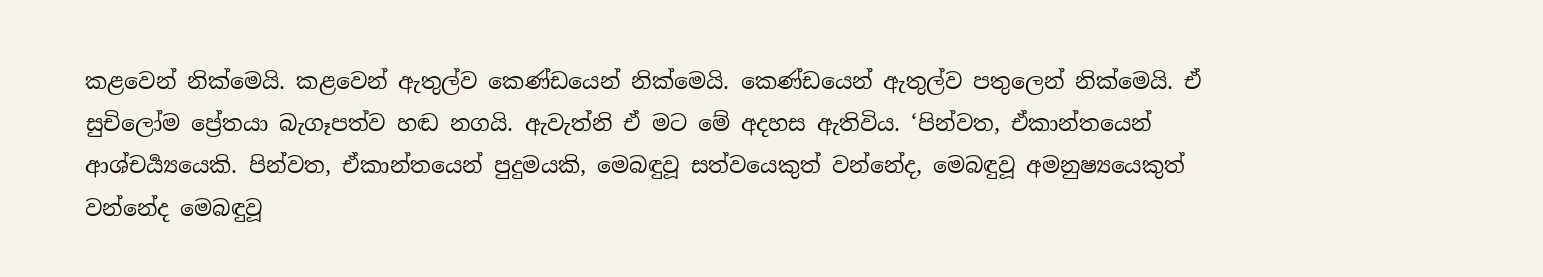කළවෙන් නික්මෙයි. කළවෙන් ඇතුල්ව කෙණ්ඩයෙන් නික්මෙයි. කෙණ්ඩයෙන් ඇතුල්ව පතුලෙන් නික්මෙයි. ඒ සුචිලෝම ප්‍රේතයා බැගෑපත්ව හඬ නගයි. ඇවැත්නි ඒ මට මේ අදහස ඇතිවිය. ‘පින්වත, ඒකාන්තයෙන් ආශ්චර්‍ය්‍යයෙකි. පින්වත, ඒකාන්තයෙන් පුදුමයකි, මෙබඳුවූ සත්වයෙකුත් වන්නේද, මෙබඳුවූ අමනුෂ්‍යයෙකුත් වන්නේද මෙබඳුවූ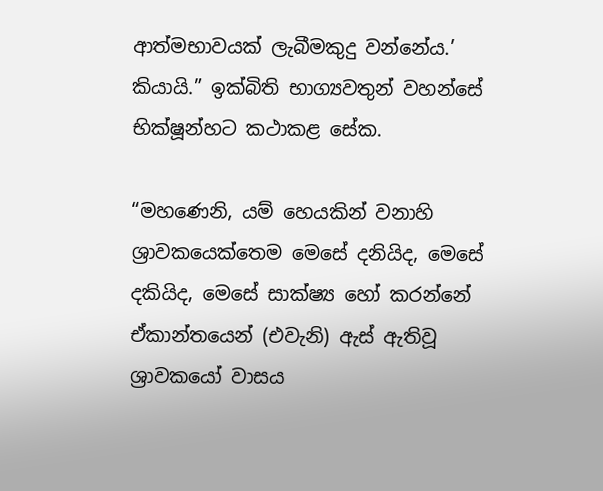ආත්මභාවයක් ලැබීමකුදු වන්නේය.’ කියායි.” ඉක්බිති භාග්‍යවතුන් වහන්සේ භික්ෂූන්හට කථාකළ සේක.

“මහණෙනි, යම් හෙයකින් වනාහි ශ්‍රාවකයෙක්තෙම මෙසේ දනියිද, මෙසේ දකියිද, මෙසේ සාක්ෂ්‍ය හෝ කරන්නේ ඒකාන්තයෙන් (එවැනි) ඇස් ඇතිවූ ශ්‍රාවකයෝ වාසය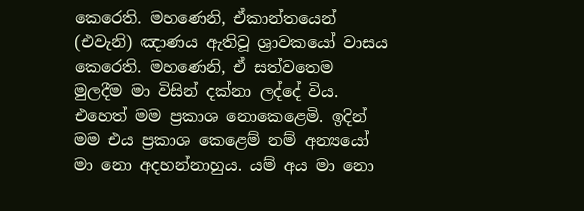කෙරෙති. මහණෙනි, ඒකාන්තයෙන් (එවැනි) ඤාණය ඇතිවූ ශ්‍රාවකයෝ වාසය කෙරෙති. මහණෙනි, ඒ සත්වතෙම මුලදීම මා විසින් දක්නා ලද්දේ විය. එහෙත් මම ප්‍රකාශ නොකෙළෙමි. ඉදින් මම එය ප්‍රකාශ කෙළෙම් නම් අන්‍යයෝ මා නො අදහන්නාහුය. යම් අය මා නො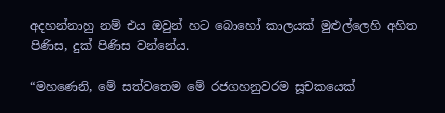අදහන්නාහු නම් එය ඔවුන් හට බොහෝ කාලයක් මුළුල්ලෙහි අහිත පිණිස, දුක් පිණිස වන්නේය.

“මහණෙනි, මේ සත්වතෙම මේ රජගහනුවරම සූචකයෙක්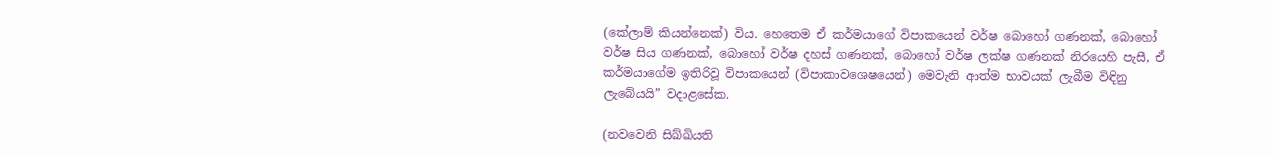(කේලාම් කියන්නෙක්) විය. හෙතෙම ඒ කර්මයාගේ විපාකයෙන් වර්ෂ බොහෝ ගණනක්, බොහෝ වර්ෂ සිය ගණනක්, බොහෝ වර්ෂ දහස් ගණනක්, බොහෝ වර්ෂ ලක්ෂ ගණනක් නිරයෙහි පැසී, ඒ කර්මයාගේම ඉතිරිවූ විපාකයෙන් (විපාකාවශෙෂයෙන්) මෙවැනි ආත්ම භාවයක් ලැබීම විඳිනු ලැබේයයි” වදාළසේක.

(නවවෙනි සිඛ්ඛියති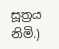සූත්‍රය නිමි.)